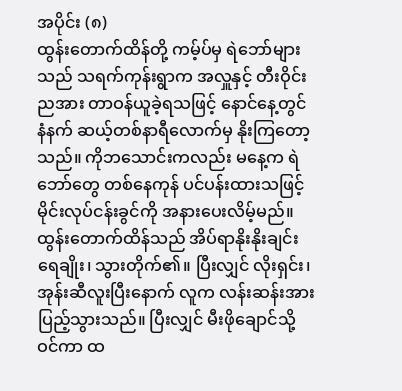အပိုင်း (၈)
ထွန်းတောက်ထိန်တို့ ကမ့်ပ်မှ ရဲဘော်များသည် သရက်ကုန်းရွာက အလှူနှင့် တီးဝိုင်းညအား တာဝန်ယူခဲ့ရသဖြင့် နောင်နေ့တွင် နံနက် ဆယ့်တစ်နာရီလောက်မှ နိုးကြတော့သည်။ ကိုဘသောင်းကလည်း မနေ့က ရဲဘော်တွေ တစ်နေကုန် ပင်ပန်းထားသဖြင့် မိုင်းလုပ်ငန်းခွင်ကို အနားပေးလိမ့်မည်။
ထွန်းတောက်ထိန်သည် အိပ်ရာနိုးနိုးချင်း ရေချိုး၊ သွားတိုက်၏။ ပြီးလျှင် လိုးရှင်း၊ အုန်းဆီလူးပြီးနောက် လူက လန်းဆန်းအားပြည့်သွားသည်။ ပြီးလျှင် မီးဖိုချောင်သို့ ဝင်ကာ ထ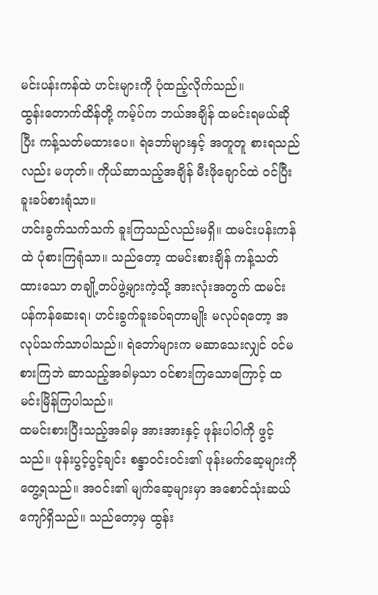မင်းပန်းကန်ထဲ ဟင်းများကို ပုံထည့်လိုက်သည်။
ထွန်းတောက်ထိန်တို့ ကမ့်ပ်က ဘယ်အချိန် ထမင်းရမယ်ဆိုပြီး ကန့်သတ်မထားပေ။ ရဲဘော်များနှင့် အတူတူ စားရသည်လည်း မဟုတ်။ ကိုယ်ဆာသည့်အချိန် မီးဖိုချောင်ထဲ ဝင်ပြီး ခူးခပ်စားရုံသာ။
ဟင်းခွက်သက်သက် ခူးကြသည်လည်းမရှိ။ ထမင်းပန်းကန်ထဲ ပုံစားကြရုံသာ။ သည်တော့ ထမင်းစားချိန် ကန့်သတ်ထားသော တချို့တပ်ဖွဲ့များကဲ့သို့ အားလုံးအတွက် ထမင်းပန်ကန်ဆေးရ၊ ဟင်းခွက်ခူးခပ်ရတာမျိုး မလုပ်ရတော့ အလုပ်သက်သာပါသည်။ ရဲဘော်များက မဆာသေးလျှင် ဝင်မစားကြဘဲ ဆာသည့်အခါမှသာ ဝင်စားကြသောကြောင့် ထမင်းမြိန်ကြပါသည်။
ထမင်းစားပြီးသည့်အခါမှ အားအားနှင့် ဖုန်းပါဝါကို ဖွင့်သည်။ ဖုန်းပွင့်ပွင့်ချင်း စန္ဒာဝင်းဝင်း၏ ဖုန်းမက်ဆေ့များကို တွေ့ရသည်။ အဝင်း၏ မျက်ဆေ့များမှာ အစောင်သုံးဆယ်ကျော်ရှိသည်။ သည်တော့မှ ထွန်း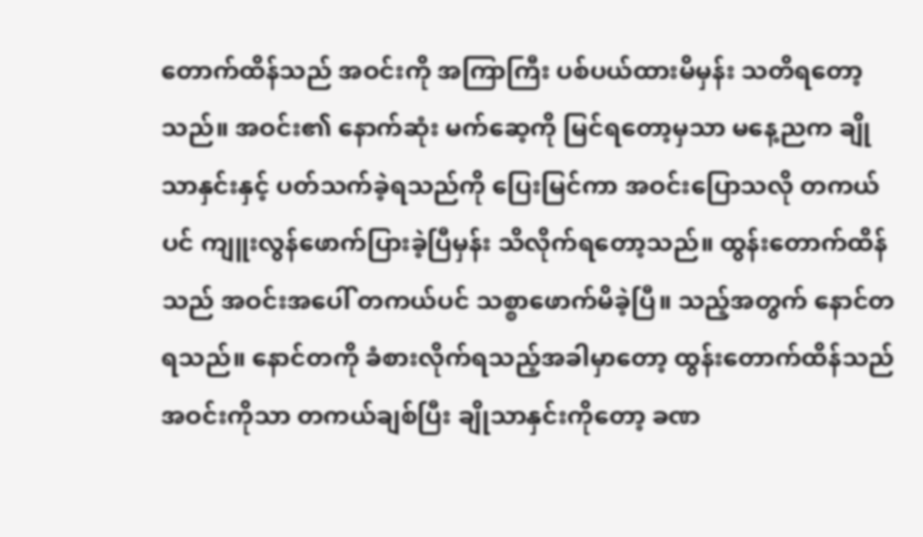တောက်ထိန်သည် အဝင်းကို အကြာကြီး ပစ်ပယ်ထားမိမှန်း သတိရတော့သည်။ အဝင်း၏ နောက်ဆုံး မက်ဆေ့ကို မြင်ရတော့မှသာ မနေ့ညက ချိုသာနှင်းနှင့် ပတ်သက်ခဲ့ရသည်ကို ပြေးမြင်ကာ အဝင်းပြောသလို တကယ်ပင် ကျူးလွန်ဖောက်ပြားခဲ့ပြီမှန်း သိလိုက်ရတော့သည်။ ထွန်းတောက်ထိန်သည် အဝင်းအပေါ် တကယ်ပင် သစ္စာဖောက်မိခဲ့ပြီ။ သည့်အတွက် နောင်တရသည်။ နောင်တကို ခံစားလိုက်ရသည့်အခါမှာတော့ ထွန်းတောက်ထိန်သည် အဝင်းကိုသာ တကယ်ချစ်ပြီး ချိုသာနှင်းကိုတော့ ခဏ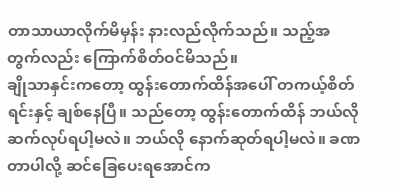တာသာယာလိုက်မိမှန်း နားလည်လိုက်သည်။ သည့်အတွက်လည်း ကြောက်စိတ်ဝင်မိသည်။
ချိုသာနှင်းကတော့ ထွန်းတောက်ထိန်အပေါ် တကယ့်စိတ်ရင်းနှင့် ချစ်နေပြီ။ သည်တော့ ထွန်းတောက်ထိန် ဘယ်လိုဆက်လုပ်ရပါ့မလဲ။ ဘယ်လို နောက်ဆုတ်ရပါ့မလဲ။ ခဏတာပါလို့ ဆင်ခြေပေးရအောင်က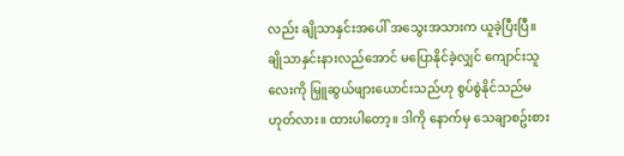လည်း ချိုသာနှင်းအပေါ် အသွေးအသားက ယူခဲ့ပြီးပြီ။
ချိုသာနှင်းနားလည်အောင် မပြောနိုင်ခဲ့လျှင် ကျောင်းသူလေးကို မြှူဆွယ်ဖျားယောင်းသည်ဟု စွပ်စွဲနိုင်သည်မဟုတ်လား။ ထားပါတော့။ ဒါကို နောက်မှ သေချာစဥ်းစား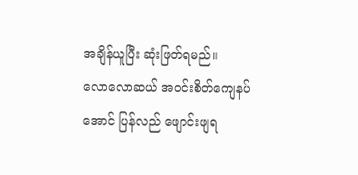အချိန်ယူပြီး ဆုံးဖြတ်ရမည်။
လောလောဆယ် အဝင်းစိတ်ကျေနပ်အောင် ပြန်လည် ဖျောင်းဖျရ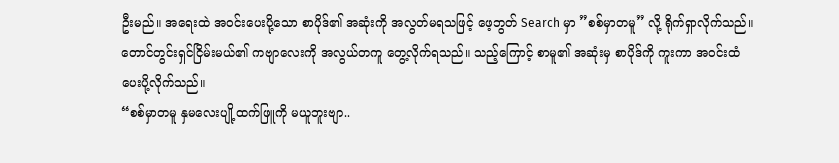ဦးမည်။ အရေးထဲ အဝင်းပေးပို့သော စာပိုဒ်၏ အဆုံးကို အလွတ်မရသဖြင့် ဖေ့ဘွတ် Search မှာ ”စစ်မှာတမူ” လို့ ရိုက်ရှာလိုက်သည်။ တောင်တွင်းရှင်ငြိမ်းမယ်၏ ကဗျာလေးကို အလွယ်တကူ တွေ့လိုက်ရသည်။ သည့်ကြောင့် စာမူ၏ အဆုံးမှ စာပိုဒ်ကို ကူးကာ အဝင်းထံ ပေးပို့လိုက်သည်။
“စစ်မှာတမူ နှမလေးပျို့ထက်ဖြူကို မယူဘူးဗျာ..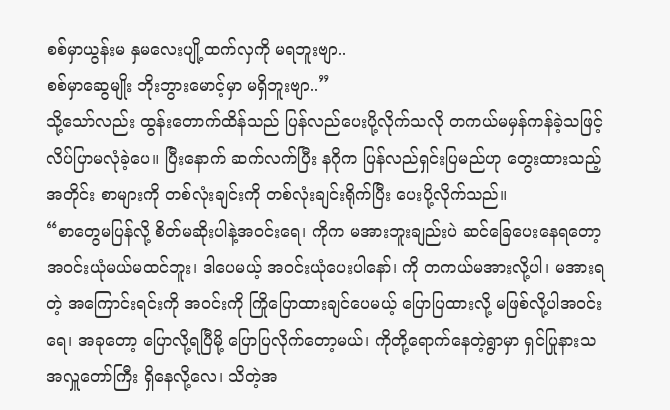စစ်မှာယွန်းမ နှမလေးပျို့ထက်လှကို မရဘူးဗျာ..
စစ်မှာဆွေမျိုး ဘိုးဘွားမောင့်မှာ မရှိဘူးဗျာ..”
သို့သော်လည်း ထွန်းတောက်ထိန်သည် ပြန်လည်ပေးပို့လိုက်သလို တကယ်မမှန်ကန်ခဲ့သဖြင့် လိပ်ပြာမလုံခဲ့ပေ။ ပြီးနောက် ဆက်လက်ပြီး နဂိုက ပြန်လည်ရှင်းပြမည်ဟု တွေးထားသည့်အတိုင်း စာများကို တစ်လုံးချင်းကို တစ်လုံးချင်းရိုက်ပြီး ပေးပို့လိုက်သည်။
“စာတွေမပြန်လို့ စိတ်မဆိုးပါနဲ့အဝင်းရေ၊ ကိုက မအားဘူးချည်းပဲ ဆင်ခြေပေးနေရတော့ အဝင်းယုံမယ်မထင်ဘူး၊ ဒါပေမယ့် အဝင်းယုံပေးပါနော်၊ ကို တကယ်မအားလို့ပါ၊ မအားရတဲ့ အကြောင်းရင်းကို အဝင်းကို ကြိုပြောထားချင်ပေမယ့် ပြောပြထားလို့ မဖြစ်လို့ပါအဝင်းရေ၊ အခုတော့ ပြောလို့ရပြီမို့ ပြောပြလိုက်တော့မယ်၊ ကိုတို့ရောက်နေတဲ့ရွာမှာ ရှင်ပြုနားသအလှူတော်ကြီး ရှိနေလို့လေ၊ သိတဲ့အ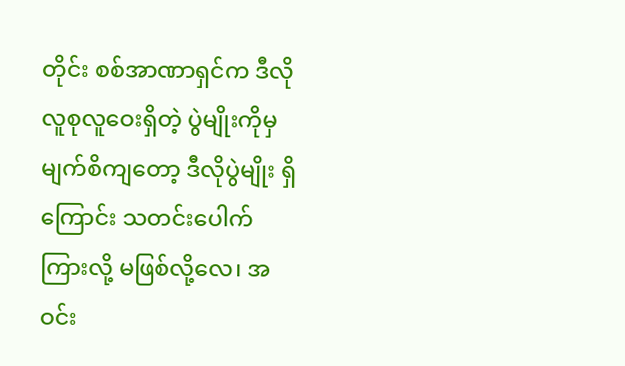တိုင်း စစ်အာဏာရှင်က ဒီလို လူစုလူဝေးရှိတဲ့ ပွဲမျိုးကိုမှ မျက်စိကျတော့ ဒီလိုပွဲမျိုး ရှိကြောင်း သတင်းပေါက်ကြားလို့ မဖြစ်လို့လေ၊ အဝင်း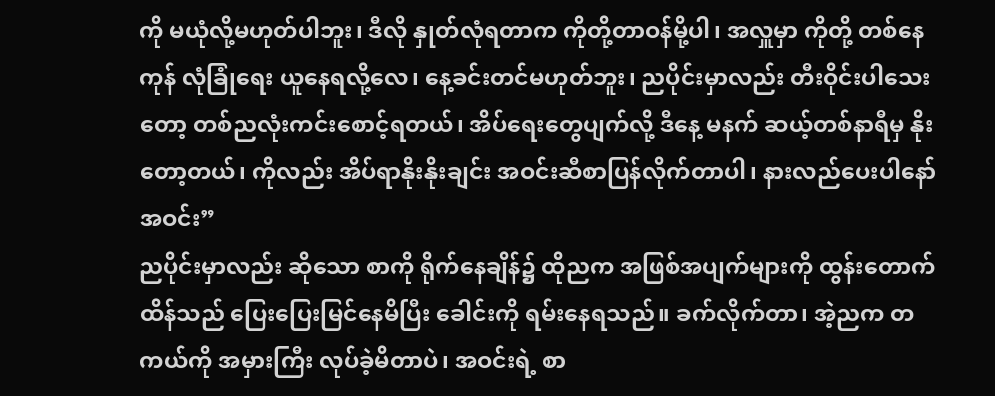ကို မယုံလို့မဟုတ်ပါဘူး၊ ဒီလို နှုတ်လုံရတာက ကိုတို့တာဝန်မို့ပါ၊ အလှူမှာ ကိုတို့ တစ်နေကုန် လုံခြုံရေး ယူနေရလို့လေ၊ နေ့ခင်းတင်မဟုတ်ဘူး၊ ညပိုင်းမှာလည်း တီးဝိုင်းပါသေးတော့ တစ်ညလုံးကင်းစောင့်ရတယ်၊ အိပ်ရေးတွေပျက်လို့ ဒီနေ့ မနက် ဆယ့်တစ်နာရီမှ နိုးတော့တယ်၊ ကိုလည်း အိပ်ရာနိုးနိုးချင်း အဝင်းဆီစာပြန်လိုက်တာပါ၊ နားလည်ပေးပါနော်အဝင်း”
ညပိုင်းမှာလည်း ဆိုသော စာကို ရိုက်နေချိန်၌ ထိုညက အဖြစ်အပျက်များကို ထွန်းတောက်ထိန်သည် ပြေးပြေးမြင်နေမိပြီး ခေါင်းကို ရမ်းနေရသည်။ ခက်လိုက်တာ၊ အဲ့ညက တကယ်ကို အမှားကြီး လုပ်ခဲ့မိတာပဲ၊ အဝင်းရဲ့ စာ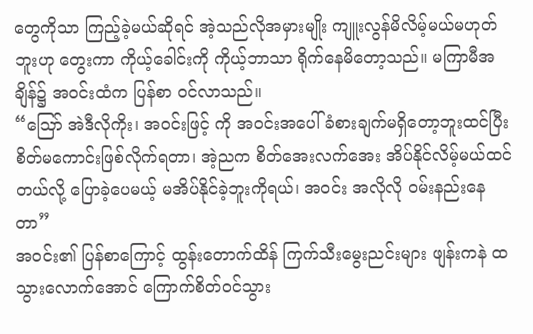တွေကိုသာ ကြည့်ခဲ့မယ်ဆိုရင် အဲ့သည်လိုအမှားမျိုး ကျူးလွန်မိလိမ့်မယ်မဟုတ်ဘူးဟု တွေးကာ ကိုယ့်ခေါင်းကို ကိုယ့်ဘာသာ ရိုက်နေမိတော့သည်။ မကြာမီအချိန်၌ အဝင်းထံက ပြန်စာ ဝင်လာသည်။
“ဪ အဲဒီလိုကိုး၊ အဝင်းဖြင့် ကို အဝင်းအပေါ် ခံစားချက်မရှိတော့ဘူးထင်ပြီး စိတ်မကောင်းဖြစ်လိုက်ရတာ၊ အဲ့ညက စိတ်အေးလက်အေး အိပ်နိုင်လိမ့်မယ်ထင်တယ်လို့ ပြောခဲ့ပေမယ့် မအိပ်နိုင်ခဲ့ဘူးကိုရယ်၊ အဝင်း အလိုလို ဝမ်းနည်းနေတာ”
အဝင်း၏ ပြန်စာကြောင့် ထွန်းတောက်ထိန် ကြက်သီးမွေးညင်းများ ဖျန်းကနဲ ထသွားလောက်အောင် ကြောက်စိတ်ဝင်သွား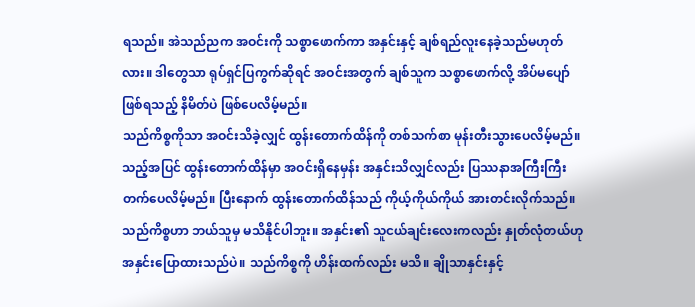ရသည်။ အဲသည်ညက အဝင်းကို သစ္စာဖောက်ကာ အနှင်းနှင့် ချစ်ရည်လူးနေခဲ့သည်မဟုတ်လား။ ဒါတွေသာ ရုပ်ရှင်ပြကွက်ဆိုရင် အဝင်းအတွက် ချစ်သူက သစ္စာဖောက်လို့ အိပ်မပျော်ဖြစ်ရသည့် နိမိတ်ပဲ ဖြစ်ပေလိမ့်မည်။
သည်ကိစ္စကိုသာ အဝင်းသိခဲ့လျှင် ထွန်းတောက်ထိန်ကို တစ်သက်စာ မုန်းတီးသွားပေလိမ့်မည်။ သည့်အပြင် ထွန်းတောက်ထိန်မှာ အဝင်းရှိနေမှန်း အနှင်းသိလျှင်လည်း ပြဿနာအကြီးကြီး တက်ပေလိမ့်မည်။ ပြီးနောက် ထွန်းတောက်ထိန်သည် ကိုယ့်ကိုယ်ကိုယ် အားတင်းလိုက်သည်။
သည်ကိစ္စဟာ ဘယ်သူမှ မသိနိုင်ပါဘူး။ အနှင်း၏ သူငယ်ချင်းလေးကလည်း နှုတ်လုံတယ်ဟု အနှင်းပြောထားသည်ပဲ။ သည်ကိစ္စကို ဟိန်းထက်လည်း မသိ။ ချိုသာနှင်းနှင့်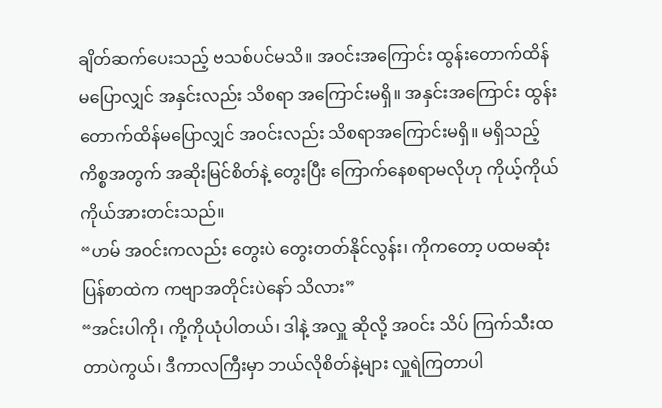ချိတ်ဆက်ပေးသည့် ဗသစ်ပင်မသိ။ အဝင်းအကြောင်း ထွန်းတောက်ထိန် မပြောလျှင် အနှင်းလည်း သိစရာ အကြောင်းမရှိ။ အနှင်းအကြောင်း ထွန်းတောက်ထိန်မပြောလျှင် အဝင်းလည်း သိစရာအကြောင်းမရှိ။ မရှိသည့်ကိစ္စအတွက် အဆိုးမြင်စိတ်နဲ့ တွေးပြီး ကြောက်နေစရာမလိုဟု ကိုယ့်ကိုယ်ကိုယ်အားတင်းသည်။
“ဟမ် အဝင်းကလည်း တွေးပဲ တွေးတတ်နိုင်လွန်း၊ ကိုကတော့ ပထမဆုံး ပြန်စာထဲက ကဗျာအတိုင်းပဲနော် သိလား”
“အင်းပါကို၊ ကို့ကိုယုံပါတယ်၊ ဒါနဲ့ အလှူ ဆိုလို့ အဝင်း သိပ် ကြက်သီးထတာပဲကွယ်၊ ဒီကာလကြီးမှာ ဘယ်လိုစိတ်နဲ့များ လှူရဲကြတာပါ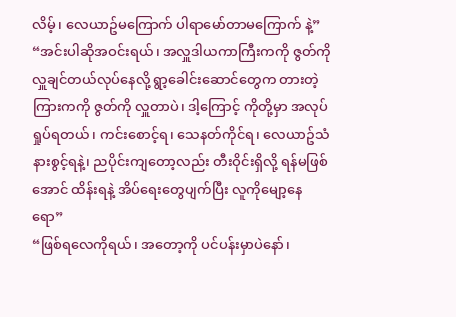လိမ့်၊ လေယာဥ်မကြောက် ပါရာမော်တာမကြောက် နဲ့”
“အင်းပါဆိုအဝင်းရယ်၊ အလှူဒါယကာကြီးကကို ဇွတ်ကို လှူချင်တယ်လုပ်နေလို့ ရွာ့ခေါင်းဆောင်တွေက တားတဲ့ကြားကကို ဇွတ်ကို လှူတာပဲ၊ ဒါ့ကြောင့် ကိုတို့မှာ အလုပ်ရှုပ်ရတယ်၊ ကင်းစောင့်ရ၊ သေနတ်ကိုင်ရ၊ လေယာဥ်သံနားစွင့်ရနဲ့၊ ညပိုင်းကျတော့လည်း တီးဝိုင်းရှိလို့ ရန်မဖြစ်အောင် ထိန်းရနဲ့ အိပ်ရေးတွေပျက်ပြီး လူကိုမျော့နေရော”
“ဖြစ်ရလေကိုရယ်၊ အတော့ကို ပင်ပန်းမှာပဲနော်၊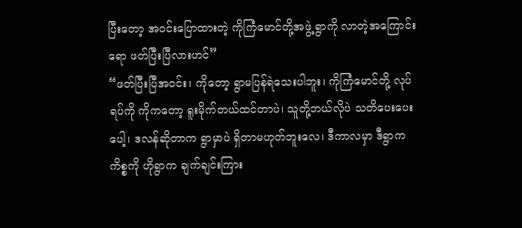ပြီးတော့ အဝင်းပြောထားတဲ့ ကိုကြံမောင်တို့အဖွဲ့ ရွာကို လာတဲ့အကြောင်းရော ဖတ်ပြီးပြီလားဟင်”
“ဖတ်ပြီးပြီအဝင်း၊ ကိုတော့ ရွာမပြန်ရဲသေးပါဘူး၊ ကိုကြံမောင်တို့ လုပ်ရပ်ကို ကိုကတော့ ရူးမိုက်တယ်ထင်တာပဲ၊ သူတို့ဘယ်လိုပဲ သတိပေးပေးပေါ့၊ ဒလန်ဆိုတာက ရွာမှာပဲ ရှိတာမဟုတ်ဘူးလေ၊ ဒီကာလမှာ ဒီရွာက ကိစ္စကို ဟိုရွာက ချက်ချင်းကြား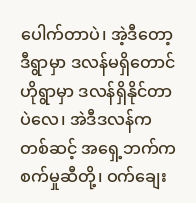ပေါက်တာပဲ၊ အဲ့ဒီတော့ ဒီရွာမှာ ဒလန်မရှိတောင် ဟိုရွာမှာ ဒလန်ရှိနိုင်တာပဲလေ၊ အဲဒီဒလန်ကတစ်ဆင့် အရှေ့ဘက်က စက်မှုဆီတို့၊ ဝက်ချေး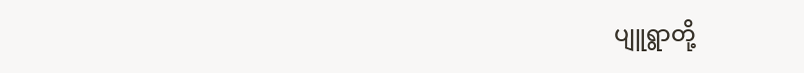ပျူရွာတို့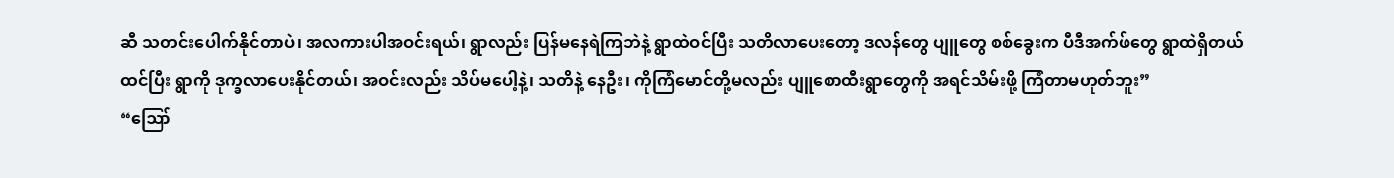ဆီ သတင်းပေါက်နိုင်တာပဲ၊ အလကားပါအဝင်းရယ်၊ ရွာလည်း ပြန်မနေရဲကြဘဲနဲ့ ရွာထဲဝင်ပြီး သတိလာပေးတော့ ဒလန်တွေ ပျူတွေ စစ်ခွေးက ပီဒီအက်ဖ်တွေ ရွာထဲရှိတယ်ထင်ပြီး ရွာကို ဒုက္ခလာပေးနိုင်တယ်၊ အဝင်းလည်း သိပ်မပေါ့နဲ့၊ သတိနဲ့ နေဦး၊ ကိုကြံမောင်တို့မလည်း ပျူစောထီးရွာတွေကို အရင်သိမ်းဖို့ ကြံတာမဟုတ်ဘူး”
“ဪ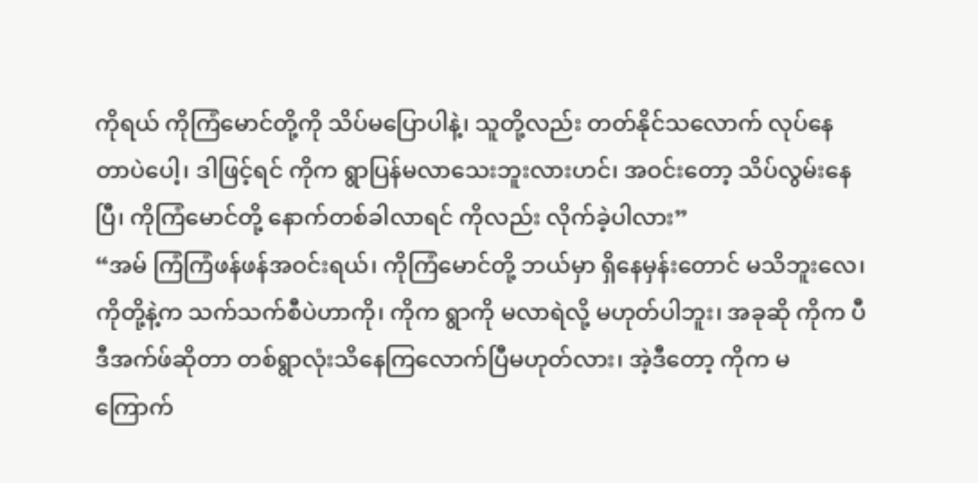ကိုရယ် ကိုကြံမောင်တို့ကို သိပ်မပြောပါနဲ့၊ သူတို့လည်း တတ်နိုင်သလောက် လုပ်နေတာပဲပေါ့၊ ဒါဖြင့်ရင် ကိုက ရွာပြန်မလာသေးဘူးလားဟင်၊ အဝင်းတော့ သိပ်လွမ်းနေပြီ၊ ကိုကြံမောင်တို့ နောက်တစ်ခါလာရင် ကိုလည်း လိုက်ခဲ့ပါလား”
“အမ် ကြံကြံဖန်ဖန်အဝင်းရယ်၊ ကိုကြံမောင်တို့ ဘယ်မှာ ရှိနေမှန်းတောင် မသိဘူးလေ၊ ကိုတို့နဲ့က သက်သက်စီပဲဟာကို၊ ကိုက ရွာကို မလာရဲလို့ မဟုတ်ပါဘူး၊ အခုဆို ကိုက ပီဒီအက်ဖ်ဆိုတာ တစ်ရွာလုံးသိနေကြလောက်ပြီမဟုတ်လား၊ အဲ့ဒီတော့ ကိုက မကြောက်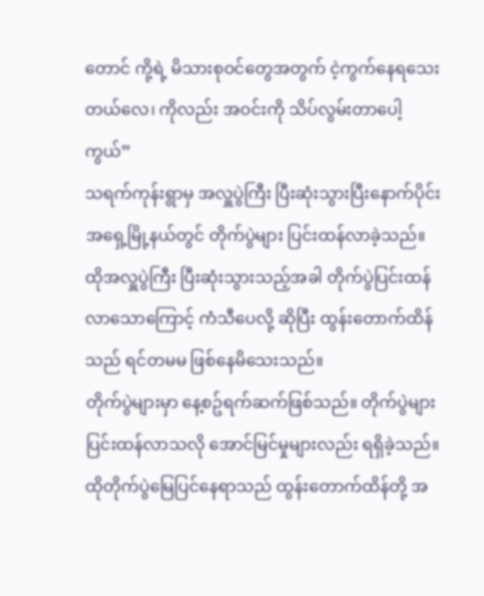တောင် ကို့ရဲ့ မိသားစုဝင်တွေအတွက် ငဲ့ကွက်နေရသေးတယ်လေ၊ ကိုလည်း အဝင်းကို သိပ်လွမ်းတာပေါ့ကွယ်”
သရက်ကုန်းရွာမှ အလှူပွဲကြီး ပြီးဆုံးသွားပြီးနောက်ပိုင်း အရှေ့မြို့နယ်တွင် တိုက်ပွဲများ ပြင်းထန်လာခဲ့သည်။ ထိုအလှူပွဲကြီး ပြီးဆုံးသွားသည့်အခါ တိုက်ပွဲပြင်းထန်လာသောကြောင့် ကံသီပေလို့ ဆိုပြီး ထွန်းတောက်ထိန်သည် ရင်တမမ ဖြစ်နေမိသေးသည်။
တိုက်ပွဲများမှာ နေ့စဥ်ရက်ဆက်ဖြစ်သည်။ တိုက်ပွဲများ ပြင်းထန်လာသလို အောင်မြင်မှုများလည်း ရရှိခဲ့သည်။ ထိုတိုက်ပွဲမြေပြင်နေရာသည် ထွန်းတောက်ထိန်တို့ အ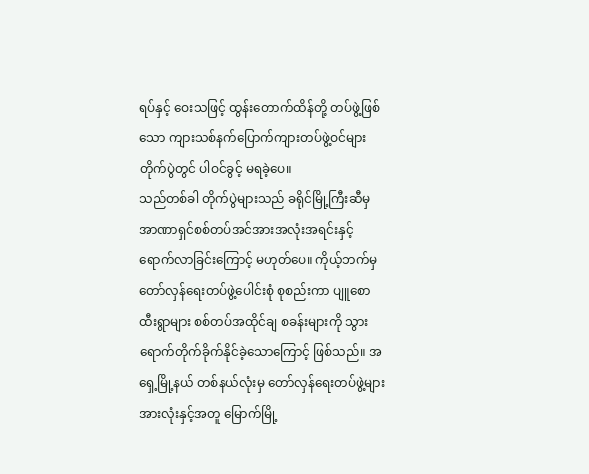ရပ်နှင့် ဝေးသဖြင့် ထွန်းတောက်ထိန်တို့ တပ်ဖွဲ့ဖြစ်သော ကျားသစ်နက်ပြောက်ကျားတပ်ဖွဲ့ဝင်များ တိုက်ပွဲတွင် ပါဝင်ခွင့် မရခဲ့ပေ။
သည်တစ်ခါ တိုက်ပွဲများသည် ခရိုင်မြို့ကြီးဆီမှ အာဏာရှင်စစ်တပ်အင်အားအလုံးအရင်းနှင့် ရောက်လာခြင်းကြောင့် မဟုတ်ပေ။ ကိုယ့်ဘက်မှ တော်လှန်ရေးတပ်ဖွဲ့ပေါင်းစုံ စုစည်းကာ ပျူစောထီးရွာများ စစ်တပ်အထိုင်ချ စခန်းများကို သွားရောက်တိုက်ခိုက်နိုင်ခဲ့သောကြောင့် ဖြစ်သည်။ အရှေ့မြို့နယ် တစ်နယ်လုံးမှ တော်လှန်ရေးတပ်ဖွဲ့များအားလုံးနှင့်အတူ မြောက်မြို့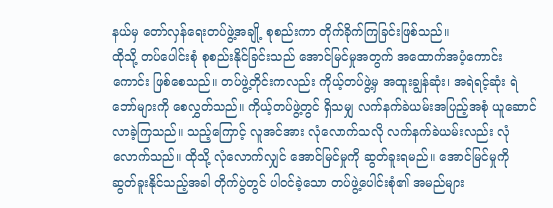နယ်မှ တော်လှန်ရေးတပ်ဖွဲ့အချို့ စုစည်းကာ တိုက်ခိုက်ကြခြင်းဖြစ်သည်။
ထိုသို့ တပ်ပေါင်းစုံ စုစည်းနိုင်ခြင်းသည် အောင်မြင်မှုအတွက် အထောက်အပံ့ကောင်းကောင်း ဖြစ်စေသည်။ တပ်ဖွဲ့တိုင်းကလည်း ကိုယ့်တပ်ဖွဲ့မှ အထူးချွန်ဆုံး၊ အရဲရင့်ဆုံး ရဲဘော်များကို စေလွှတ်သည်။ ကိုယ့်တပ်ဖွဲ့တွင် ရှိသမျှ လက်နက်ခဲယမ်းအပြည့်အစုံ ယူဆောင်လာခဲ့ကြသည်။ သည့်ကြောင့် လူအင်အား လုံလောက်သလို လက်နက်ခဲယမ်းလည်း လုံလောက်သည်။ ထိုသို့ လုံလောက်လျှင် အောင်မြင်မှုကို ဆွတ်ခူးရမည်။ အောင်မြင်မှုကို ဆွတ်ခူးနိုင်သည့်အခါ တိုက်ပွဲတွင် ပါဝင်ခဲ့သော တပ်ဖွဲ့ပေါင်းစုံ၏ အမည်များ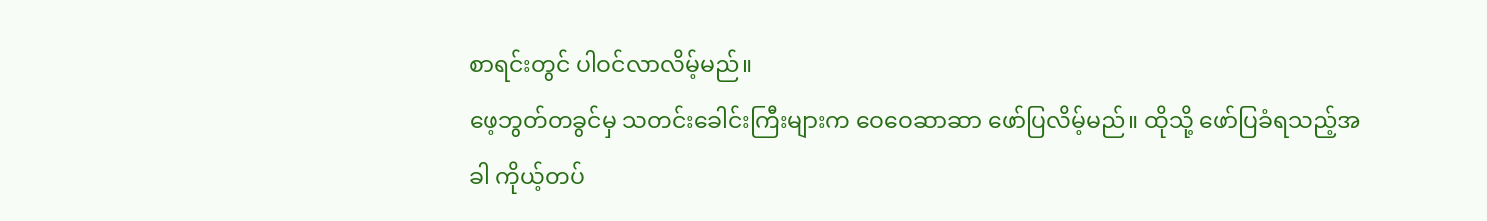စာရင်းတွင် ပါဝင်လာလိမ့်မည်။
ဖေ့ဘွတ်တခွင်မှ သတင်းခေါင်းကြီးများက ဝေဝေဆာဆာ ဖော်ပြလိမ့်မည်။ ထိုသို့ ဖော်ပြခံရသည့်အခါ ကိုယ့်တပ်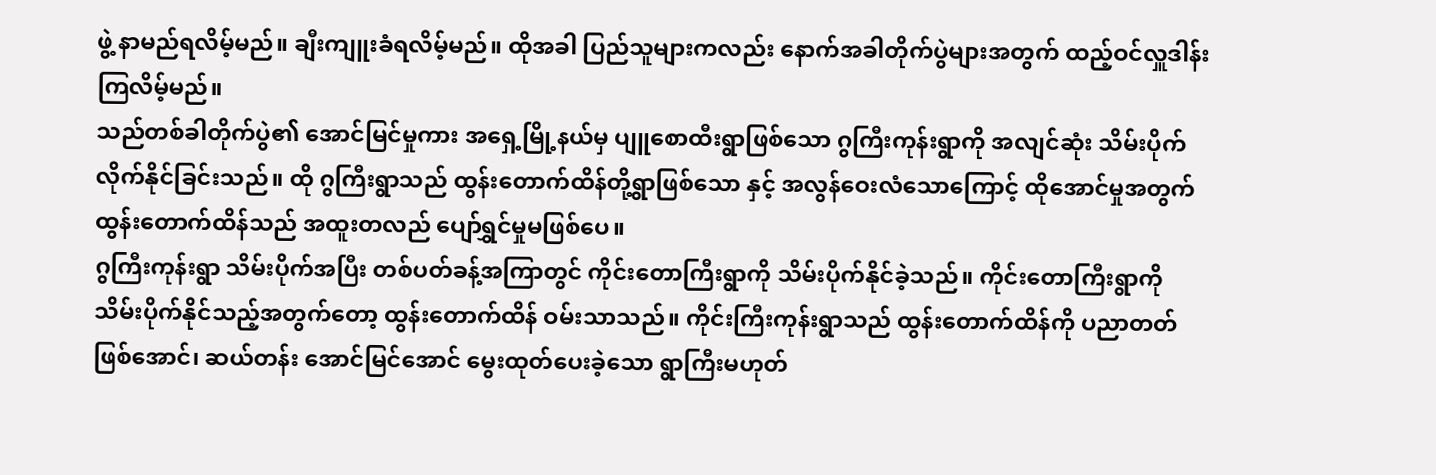ဖွဲ့ နာမည်ရလိမ့်မည်။ ချီးကျူးခံရလိမ့်မည်။ ထိုအခါ ပြည်သူများကလည်း နောက်အခါတိုက်ပွဲများအတွက် ထည့်ဝင်လှူဒါန်းကြလိမ့်မည်။
သည်တစ်ခါတိုက်ပွဲ၏ အောင်မြင်မှုကား အရှေ့မြို့နယ်မှ ပျူစောထီးရွာဖြစ်သော ဂွကြီးကုန်းရွာကို အလျင်ဆုံး သိမ်းပိုက်လိုက်နိုင်ခြင်းသည်။ ထို ဂွကြီးရွာသည် ထွန်းတောက်ထိန်တို့ရွာဖြစ်သော နှင့် အလွန်ဝေးလံသောကြောင့် ထိုအောင်မှုအတွက် ထွန်းတောက်ထိန်သည် အထူးတလည် ပျော်ရွှင်မှုမဖြစ်ပေ။
ဂွကြီးကုန်းရွာ သိမ်းပိုက်အပြီး တစ်ပတ်ခန့်အကြာတွင် ကိုင်းတောကြီးရွာကို သိမ်းပိုက်နိုင်ခဲ့သည်။ ကိုင်းတောကြီးရွာကို သိမ်းပိုက်နိုင်သည့်အတွက်တော့ ထွန်းတောက်ထိန် ဝမ်းသာသည်။ ကိုင်းကြီးကုန်းရွာသည် ထွန်းတောက်ထိန်ကို ပညာတတ်ဖြစ်အောင်၊ ဆယ်တန်း အောင်မြင်အောင် မွေးထုတ်ပေးခဲ့သော ရွာကြီးမဟုတ်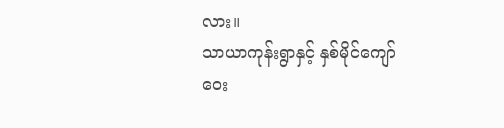လား။
သာယာကုန်းရွာနှင့် နှစ်မိုင်ကျော်ဝေး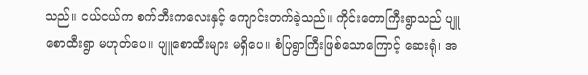သည်။ ငယ်ငယ်က စက်ဘီးကလေးနှင့် ကျောင်းတက်ခဲ့သည်။ ကိုင်းတောကြီးရွာသည် ပျူစောထီးရွာ မဟုတ်ပေ။ ပျူစောထီးများ မရှိပေ။ စံပြရွာကြီးဖြစ်သောကြောင့် ဆေးရုံ၊ အ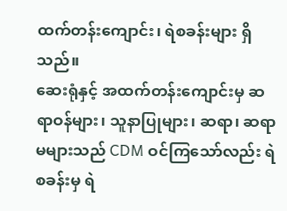ထက်တန်းကျောင်း၊ ရဲစခန်းများ ရှိသည်။
ဆေးရုံနှင့် အထက်တန်းကျောင်းမှ ဆရာဝန်များ၊ သူနာပြုများ၊ ဆရာ၊ ဆရာမများသည် CDM ဝင်ကြသော်လည်း ရဲစခန်းမှ ရဲ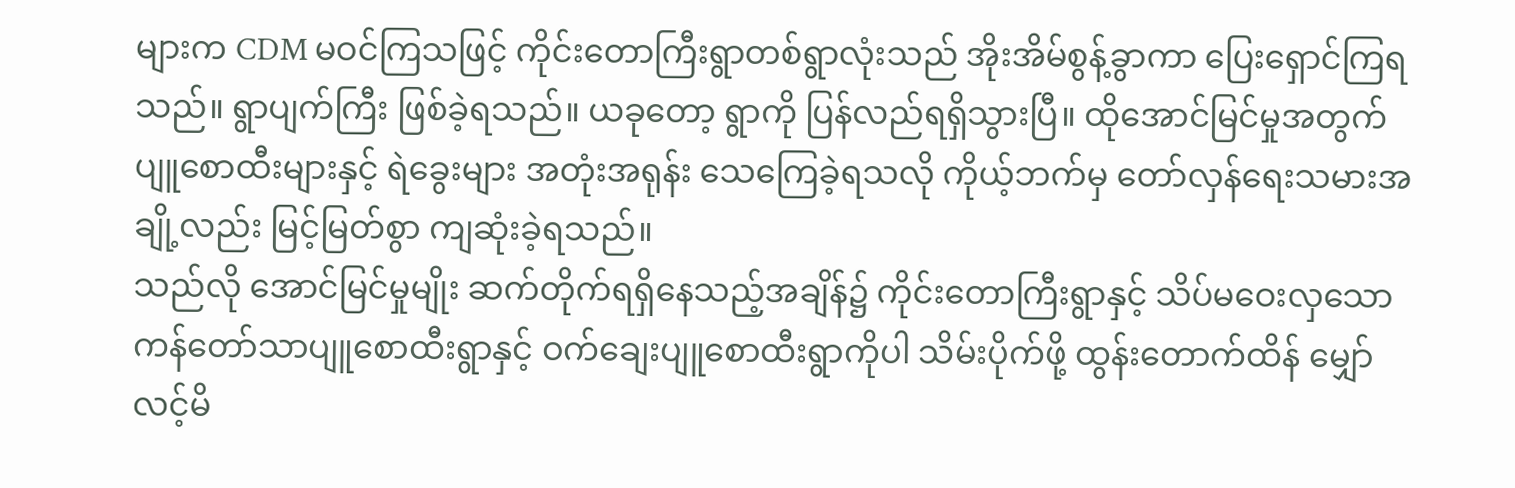များက CDM မဝင်ကြသဖြင့် ကိုင်းတောကြီးရွာတစ်ရွာလုံးသည် အိုးအိမ်စွန့်ခွာကာ ပြေးရှောင်ကြရသည်။ ရွာပျက်ကြီး ဖြစ်ခဲ့ရသည်။ ယခုတော့ ရွာကို ပြန်လည်ရရှိသွားပြီ။ ထိုအောင်မြင်မှုအတွက် ပျူစောထီးများနှင့် ရဲခွေးများ အတုံးအရုန်း သေကြေခဲ့ရသလို ကိုယ့်ဘက်မှ တော်လှန်ရေးသမားအချို့လည်း မြင့်မြတ်စွာ ကျဆုံးခဲ့ရသည်။
သည်လို အောင်မြင်မှုမျိုး ဆက်တိုက်ရရှိနေသည့်အချိန်၌ ကိုင်းတောကြီးရွာနှင့် သိပ်မဝေးလှသော ကန်တော်သာပျူစောထီးရွာနှင့် ဝက်ချေးပျူစောထီးရွာကိုပါ သိမ်းပိုက်ဖို့ ထွန်းတောက်ထိန် မျှော်လင့်မိ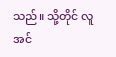သည်။ သို့တိုင် လူအင်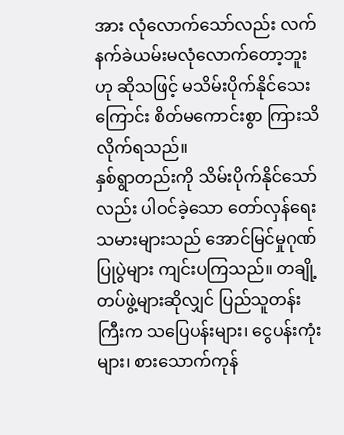အား လုံလောက်သော်လည်း လက်နက်ခဲယမ်းမလုံလောက်တော့ဘူးဟု ဆိုသဖြင့် မသိမ်းပိုက်နိုင်သေးကြောင်း စိတ်မကောင်းစွာ ကြားသိလိုက်ရသည်။
နှစ်ရွာတည်းကို သိမ်းပိုက်နိုင်သော်လည်း ပါဝင်ခဲ့သော တော်လှန်ရေးသမားများသည် အောင်မြင်မှုဂုဏ်ပြုပွဲများ ကျင်းပကြသည်။ တချို့တပ်ဖွဲ့များဆိုလျှင် ပြည်သူတန်းကြီးက သပြေပန်းများ၊ ငွေပန်းကုံးများ၊ စားသောက်ကုန်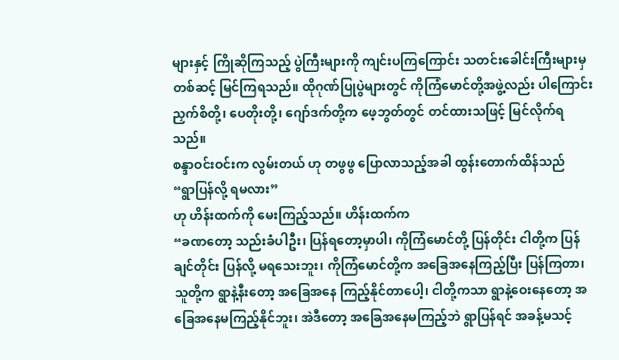များနှင့် ကြိုဆိုကြသည့် ပွဲကြီးများကို ကျင်းပကြကြောင်း သတင်းခေါင်းကြီးများမှတစ်ဆင့် မြင်ကြရသည်။ ထိုဂုဏ်ပြုပွဲများတွင် ကိုကြံမောင်တို့အဖွဲ့လည်း ပါကြောင်း ညှက်စိတို့၊ ပေတိုးတို့၊ ဂျော်ဒက်တို့က ဖေ့ဘွတ်တွင် တင်ထားသဖြင့် မြင်လိုက်ရသည်။
စန္ဒာဝင်းဝင်းက လွမ်းတယ် ဟု တဖွဖွ ပြောလာသည့်အခါ ထွန်းတောက်ထိန်သည်
“ရွာပြန်လို့ ရမလား”
ဟု ဟိန်းထက်ကို မေးကြည့်သည်။ ဟိန်းထက်က
“ခဏတော့ သည်းခံပါဦး၊ ပြန်ရတော့မှာပါ၊ ကိုကြံမောင်တို့ ပြန်တိုင်း ငါတို့က ပြန်ချင်တိုင်း ပြန်လို့ မရသေးဘူး၊ ကိုကြံမောင်တို့က အခြေအနေကြည့်ပြီး ပြန်ကြတာ၊ သူတို့က ရွာနဲ့နီးတော့ အခြေအနေ ကြည့်နိုင်တာပေါ့၊ ငါတို့ကသာ ရွာနဲ့ဝေးနေတော့ အခြေအနေမကြည့်နိုင်ဘူး၊ အဲဒီတော့ အခြေအနေမကြည့်ဘဲ ရွာပြန်ရင် အခန့်မသင့်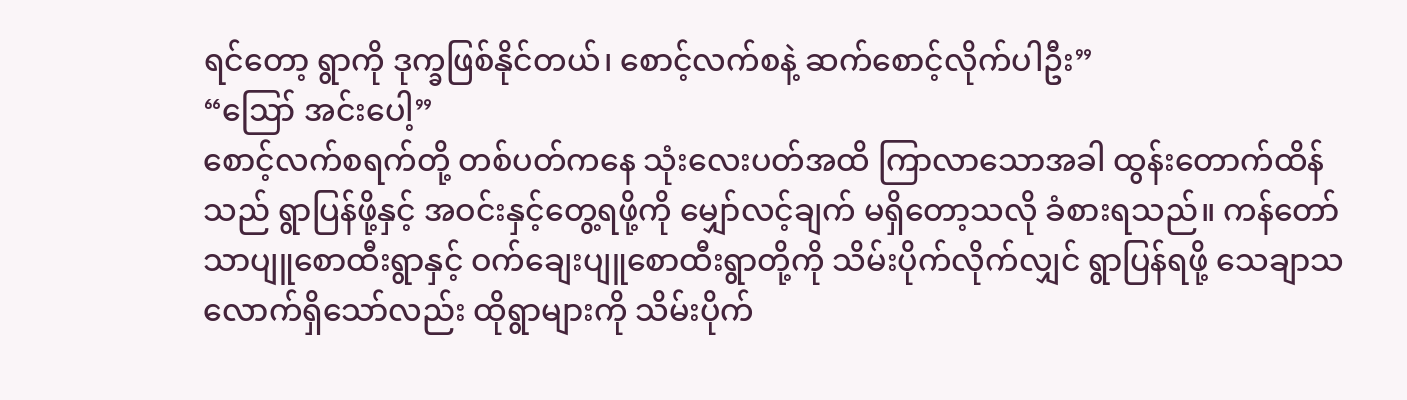ရင်တော့ ရွာကို ဒုက္ခဖြစ်နိုင်တယ်၊ စောင့်လက်စနဲ့ ဆက်စောင့်လိုက်ပါဦး”
“ဪ အင်းပေါ့”
စောင့်လက်စရက်တို့ တစ်ပတ်ကနေ သုံးလေးပတ်အထိ ကြာလာသောအခါ ထွန်းတောက်ထိန်သည် ရွာပြန်ဖို့နှင့် အဝင်းနှင့်တွေ့ရဖို့ကို မျှော်လင့်ချက် မရှိတော့သလို ခံစားရသည်။ ကန်တော်သာပျူစောထီးရွာနှင့် ဝက်ချေးပျူစောထီးရွာတို့ကို သိမ်းပိုက်လိုက်လျှင် ရွာပြန်ရဖို့ သေချာသလောက်ရှိသော်လည်း ထိုရွာများကို သိမ်းပိုက်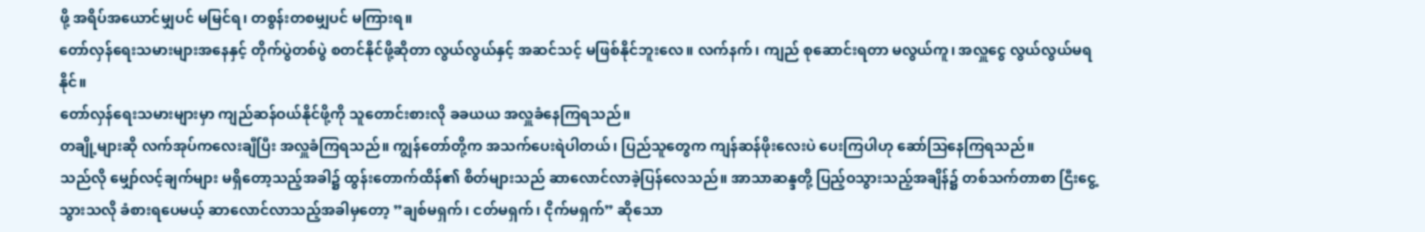ဖို့ အရိပ်အယောင်မျှပင် မမြင်ရ၊ တစွန်းတစမျှပင် မကြားရ။
တော်လှန်ရေးသမားများအနေနှင့် တိုက်ပွဲတစ်ပွဲ စတင်နိုင်ဖို့ဆိုတာ လွယ်လွယ်နှင့် အဆင်သင့် မဖြစ်နိုင်ဘူးလေ။ လက်နက်၊ ကျည် စုဆောင်းရတာ မလွယ်ကူ၊ အလှူငွေ လွယ်လွယ်မရနိုင်။
တော်လှန်ရေးသမားများမှာ ကျည်ဆန်ဝယ်နိုင်ဖို့ကို သူတောင်းစားလို ခခယယ အလှူခံနေကြရသည်။
တချို့များဆို လက်အုပ်ကလေးချီပြီး အလှူခံကြရသည်။ ကျွန်တော်တို့က အသက်ပေးရဲပါတယ်၊ ပြည်သူတွေက ကျန်ဆန်ဖိုးလေးပဲ ပေးကြပါဟု ဆော်သြနေကြရသည်။
သည်လို မျှော်လင့်ချက်များ မရှိတော့သည့်အခါ၌ ထွန်းတောက်ထိန်၏ စိတ်များသည် ဆာလောင်လာခဲ့ပြန်လေသည်။ အာသာဆန္ဒတို့ ပြည့်ဝသွားသည့်အချိန်၌ တစ်သက်တာစာ ငြီးငွေ့သွားသလို ခံစားရပေမယ့် ဆာလောင်လာသည့်အခါမှတော့ ”ချစ်မရှက်၊ ငတ်မရှက်၊ ငိုက်မရှက်” ဆိုသော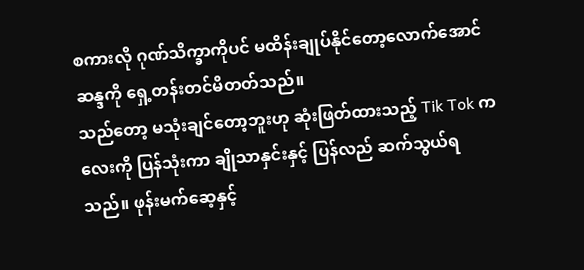စကားလို ဂုဏ်သိက္ခာကိုပင် မထိန်းချုပ်နိုင်တော့လောက်အောင် ဆန္ဒကို ရှေ့တန်းတင်မိတတ်သည်။
သည်တော့ မသုံးချင်တော့ဘူးဟု ဆုံးဖြတ်ထားသည့် Tik Tok ကလေးကို ပြန်သုံးကာ ချိုသာနှင်းနှင့် ပြန်လည် ဆက်သွယ်ရသည်။ ဖုန်းမက်ဆေ့နှင့်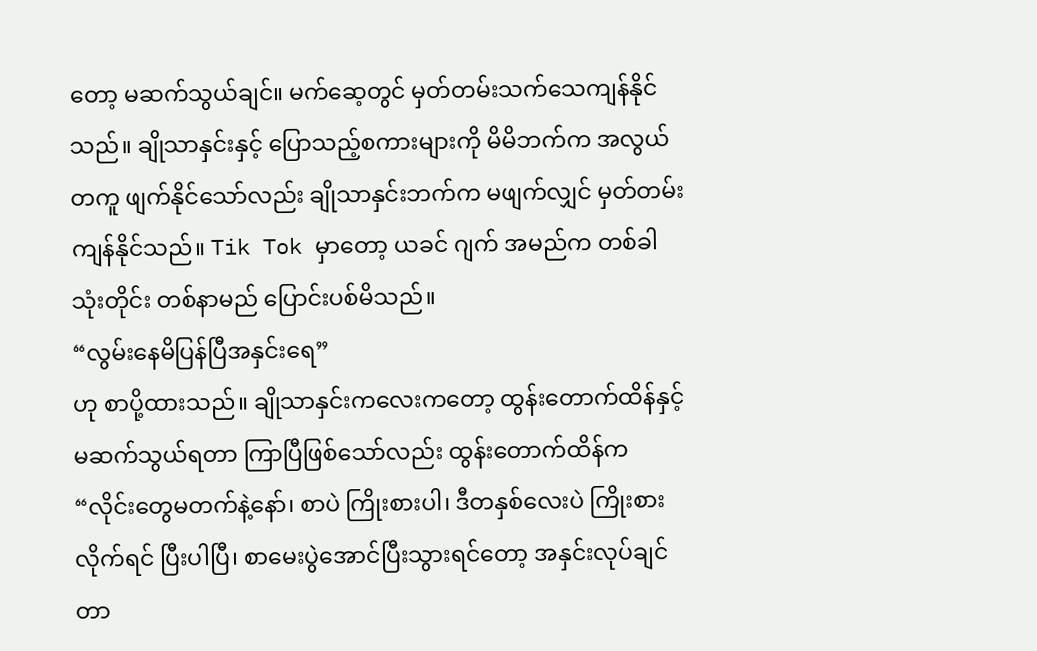တော့ မဆက်သွယ်ချင်။ မက်ဆေ့တွင် မှတ်တမ်းသက်သေကျန်နိုင်သည်။ ချိုသာနှင်းနှင့် ပြောသည့်စကားများကို မိမိဘက်က အလွယ်တကူ ဖျက်နိုင်သော်လည်း ချိုသာနှင်းဘက်က မဖျက်လျှင် မှတ်တမ်း ကျန်နိုင်သည်။ Tik Tok မှာတော့ ယခင် ဂျက် အမည်က တစ်ခါသုံးတိုင်း တစ်နာမည် ပြောင်းပစ်မိသည်။
“လွမ်းနေမိပြန်ပြီအနှင်းရေ”
ဟု စာပို့ထားသည်။ ချိုသာနှင်းကလေးကတော့ ထွန်းတောက်ထိန်နှင့် မဆက်သွယ်ရတာ ကြာပြီဖြစ်သော်လည်း ထွန်းတောက်ထိန်က
“လိုင်းတွေမတက်နဲ့နော်၊ စာပဲ ကြိုးစားပါ၊ ဒီတနှစ်လေးပဲ ကြိုးစားလိုက်ရင် ပြီးပါပြီ၊ စာမေးပွဲအောင်ပြီးသွားရင်တော့ အနှင်းလုပ်ချင်တာ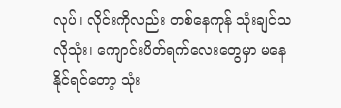လုပ်၊ လိုင်းကိုလည်း တစ်နေကုန် သုံးချင်သလိုသုံး၊ ကျောင်းပိတ်ရက်လေးတွေမှာ မနေနိုင်ရင်တော့ သုံး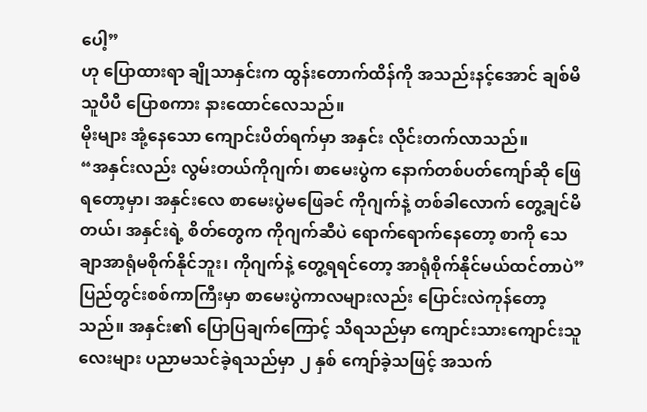ပေါ့”
ဟု ပြောထားရာ ချိုသာနှင်းက ထွန်းတောက်ထိန်ကို အသည်းနင့်အောင် ချစ်မိသူပီပီ ပြောစကား နားထောင်လေသည်။
မိုးများ အုံ့နေသော ကျောင်းပိတ်ရက်မှာ အနှင်း လိုင်းတက်လာသည်။
“အနှင်းလည်း လွမ်းတယ်ကိုဂျက်၊ စာမေးပွဲက နောက်တစ်ပတ်ကျော်ဆို ဖြေရတော့မှာ၊ အနှင်းလေ စာမေးပွဲမဖြေခင် ကိုဂျက်နဲ့ တစ်ခါလောက် တွေ့ချင်မိတယ်၊ အနှင်းရဲ့ စိတ်တွေက ကိုဂျက်ဆီပဲ ရောက်ရောက်နေတော့ စာကို သေချာအာရုံမစိုက်နိုင်ဘူး၊ ကိုဂျက်နဲ့ တွေ့ရရင်တော့ အာရုံစိုက်နိုင်မယ်ထင်တာပဲ”
ပြည်တွင်းစစ်ကာကြီးမှာ စာမေးပွဲကာလများလည်း ပြောင်းလဲကုန်တော့သည်။ အနှင်း၏ ပြောပြချက်ကြောင့် သိရသည်မှာ ကျောင်းသားကျောင်းသူလေးများ ပညာမသင်ခဲ့ရသည်မှာ ၂ နှစ် ကျော်ခဲ့သဖြင့် အသက်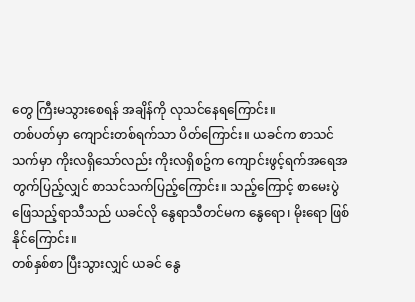တွေ ကြီးမသွားစေရန် အချိန်ကို လုသင်နေရကြောင်း။
တစ်ပတ်မှာ ကျောင်းတစ်ရက်သာ ပိတ်ကြောင်း။ ယခင်က စာသင်သက်မှာ ကိုးလရှိသော်လည်း ကိုးလရှိစဥ်က ကျောင်းဖွင့်ရက်အရေအတွက်ပြည့်လျှင် စာသင်သက်ပြည့်ကြောင်း။ သည့်ကြောင့် စာမေးပွဲဖြေသည့်ရာသီသည် ယခင်လို နွေရာသီတင်မက နွေရော၊ မိုးရော ဖြစ်နိုင်ကြောင်း။
တစ်နှစ်စာ ပြီးသွားလျှင် ယခင် နွေ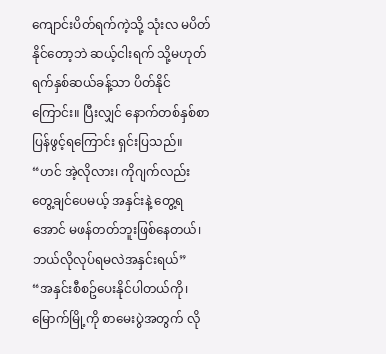ကျောင်းပိတ်ရက်ကဲ့သို့ သုံးလ မပိတ်နိုင်တော့ဘဲ ဆယ့်ငါးရက် သို့မဟုတ် ရက်နှစ်ဆယ်ခန့်သာ ပိတ်နိုင်ကြောင်း။ ပြီးလျှင် နောက်တစ်နှစ်စာ ပြန်ဖွင့်ရကြောင်း ရှင်းပြသည်။
“ဟင် အဲ့လိုလား၊ ကိုဂျက်လည်း တွေ့ချင်ပေမယ့် အနှင်းနဲ့ တွေ့ရအောင် မဖန်တတ်ဘူးဖြစ်နေတယ်၊ ဘယ်လိုလုပ်ရမလဲအနှင်းရယ်”
“အနှင်းစီစဥ်ပေးနိုင်ပါတယ်ကို၊ မြောက်မြို့ကို စာမေးပွဲအတွက် လို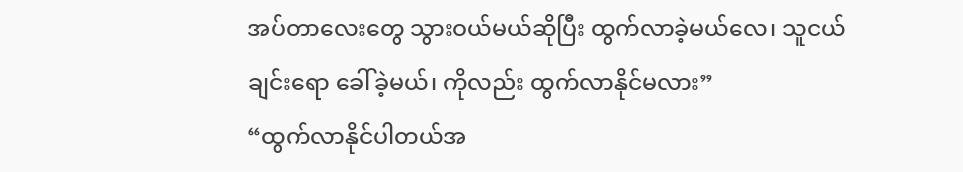အပ်တာလေးတွေ သွားဝယ်မယ်ဆိုပြီး ထွက်လာခဲ့မယ်လေ၊ သူငယ်ချင်းရော ခေါ်ခဲ့မယ်၊ ကိုလည်း ထွက်လာနိုင်မလား”
“ထွက်လာနိုင်ပါတယ်အ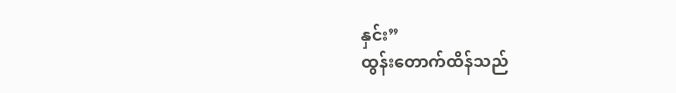နှင်း”
ထွန်းတောက်ထိန်သည်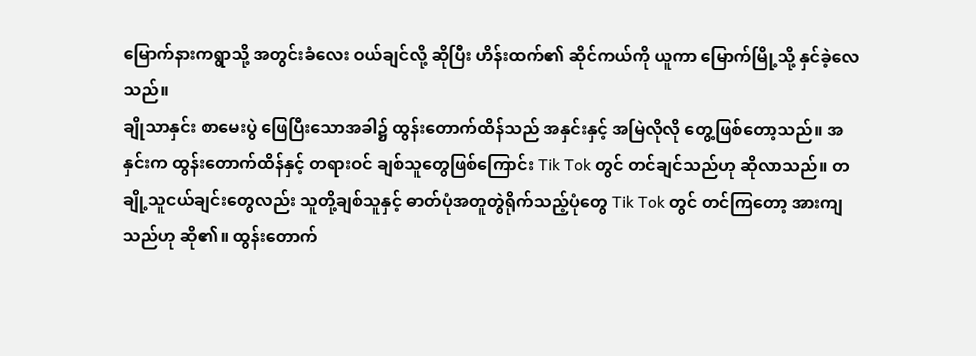မြောက်နားကရွာသို့ အတွင်းခံလေး ဝယ်ချင်လို့ ဆိုပြီး ဟိန်းထက်၏ ဆိုင်ကယ်ကို ယူကာ မြောက်မြို့သို့ နှင်ခဲ့လေသည်။
ချိုသာနှင်း စာမေးပွဲ ဖြေပြီးသောအခါ၌ ထွန်းတောက်ထိန်သည် အနှင်းနှင့် အမြဲလိုလို တွေ့ဖြစ်တော့သည်။ အနှင်းက ထွန်းတောက်ထိန်နှင့် တရားဝင် ချစ်သူတွေဖြစ်ကြောင်း Tik Tok တွင် တင်ချင်သည်ဟု ဆိုလာသည်။ တချို့သူငယ်ချင်းတွေလည်း သူတို့ချစ်သူနှင့် ဓာတ်ပုံအတူတွဲရိုက်သည့်ပုံတွေ Tik Tok တွင် တင်ကြတော့ အားကျသည်ဟု ဆို၏။ ထွန်းတောက်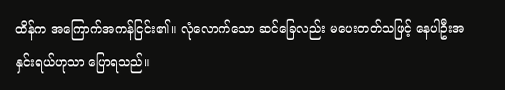ထိန်က အကြောက်အကန်ငြင်း၏။ လုံလောက်သော ဆင်ခြေလည်း မပေးတတ်သဖြင့် နေပါဦးအနှင်းရယ်ဟုသာ ပြောရသည်။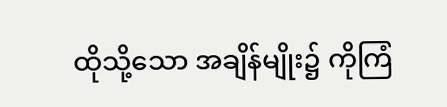ထိုသို့သော အချိန်မျိုး၌ ကိုကြံ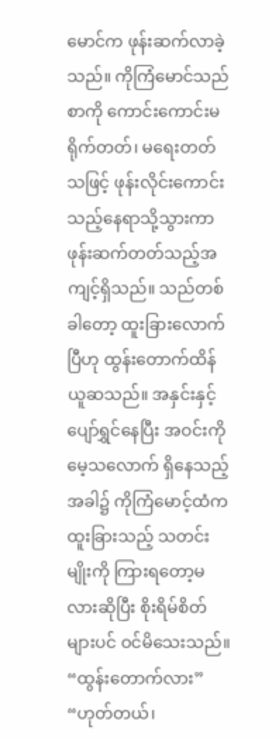မောင်က ဖုန်းဆက်လာခဲ့သည်။ ကိုကြံမောင်သည် စာကို ကောင်းကောင်းမရိုက်တတ်၊ မရေးတတ်သဖြင့် ဖုန်းလိုင်းကောင်းသည့်နေရာသို့သွားကာ ဖုန်းဆက်တတ်သည့်အကျင့်ရှိသည်။ သည်တစ်ခါတော့ ထူးခြားလောက်ပြီဟု ထွန်းတောက်ထိန် ယူဆသည်။ အနှင်းနှင့် ပျော်ရွှင်နေပြီး အဝင်းကို မေ့သလောက် ရှိနေသည့်အခါ၌ ကိုကြံမောင့်ထံက ထူးခြားသည့် သတင်းမျိုးကို ကြားရတော့မလားဆိုပြီး စိုးရိမ်စိတ်များပင် ဝင်မိသေးသည်။
“ထွန်းတောက်လား”
“ဟုတ်တယ်၊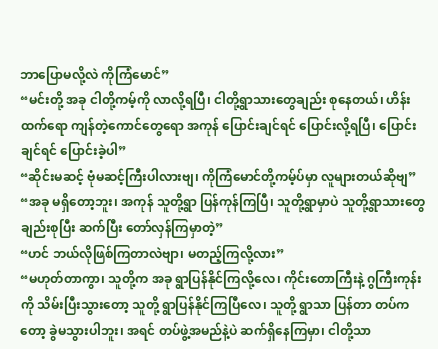ဘာပြောမလို့လဲ ကိုကြံမောင်”
“မင်းတို့ အခု ငါတို့ကမ့်ကို လာလို့ရပြီ၊ ငါတို့ရွာသားတွေချည်း စုနေတယ်၊ ဟိန်းထက်ရော ကျန်တဲ့ကောင်တွေရော အကုန် ပြောင်းချင်ရင် ပြောင်းလို့ရပြီ၊ ပြောင်းချင်ရင် ပြောင်းခဲ့ပါ”
“ဆိုင်းမဆင့် ဗုံမဆင့်ကြီးပါလားဗျ၊ ကိုကြံမောင်တို့ကမ့်ပ်မှာ လူများတယ်ဆိုဗျ”
“အခု မရှိတော့ဘူး၊ အကုန် သူတို့ရွာ ပြန်ကုန်ကြပြီ၊ သူတို့ရွာမှာပဲ သူတို့ရွာသားတွေချည်းစုပြီး ဆက်ပြီး တော်လှန်ကြမှာတဲ့”
“ဟင် ဘယ်လိုဖြစ်ကြတာလဲဗျာ၊ မတည့်ကြလို့လား”
“မဟုတ်တာကွာ၊ သူတို့က အခု ရွာပြန်နိုင်ကြလို့လေ၊ ကိုင်းတောကြီးနဲ့ ဂွကြီးကုန်းကို သိမ်းပြီးသွားတော့ သူတို့ ရွာပြန်နိုင်ကြပြီလေ၊ သူတို့ ရွာသာ ပြန်တာ တပ်ကတော့ ခွဲမသွားပါဘူး၊ အရင် တပ်ဖွဲ့အမည်နဲ့ပဲ ဆက်ရှိနေကြမှာ၊ ငါတို့သာ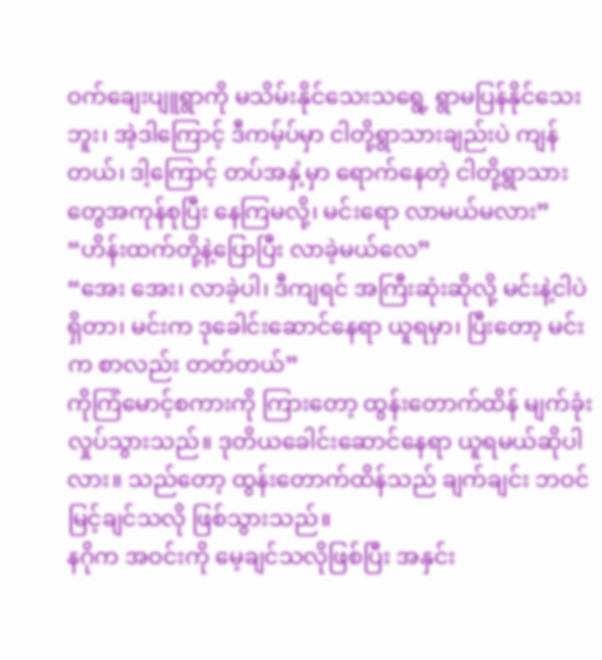ဝက်ချေးပျူရွာကို မသိမ်းနိုင်သေးသရွေ့ ရွာမပြန်နိုင်သေးဘူး၊ အဲ့ဒါကြောင့် ဒီကမ့်ပ်မှာ ငါတို့ရွာသားချည်းပဲ ကျန်တယ်၊ ဒါ့ကြောင့် တပ်အနှံ့မှာ ရောက်နေတဲ့ ငါတို့ရွာသားတွေအကုန်စုပြီး နေကြမလို့၊ မင်းရော လာမယ်မလား”
“ဟိန်းထက်တို့နဲ့ပြောပြီး လာခဲ့မယ်လေ”
“အေး အေး၊ လာခဲ့ပါ၊ ဒီကျရင် အကြီးဆုံးဆိုလို့ မင်းနဲ့ငါပဲ ရှိတာ၊ မင်းက ဒုခေါင်းဆောင်နေရာ ယူရမှာ၊ ပြီးတော့ မင်းက စာလည်း တတ်တယ်”
ကိုကြံမောင့်စကားကို ကြားတော့ ထွန်းတောက်ထိန် မျက်ခုံးလှုပ်သွားသည်။ ဒုတိယခေါင်းဆောင်နေရာ ယူရမယ်ဆိုပါလား။ သည်တော့ ထွန်းတောက်ထိန်သည် ချက်ချင်း ဘဝင်မြင့်ချင်သလို ဖြစ်သွားသည်။
နဂိုက အဝင်းကို မေ့ချင်သလိုဖြစ်ပြီး အနှင်း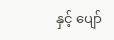နှင့် ပျော်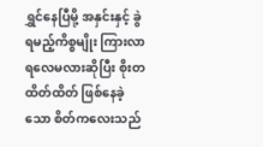ရွှင်နေပြီမို့ အနှင်းနှင့် ခွဲရမည့်ကိစ္စမျိုး ကြားလာရလေမလားဆိုပြီး စိုးတထိတ်ထိတ် ဖြစ်နေခဲ့သော စိတ်ကလေးသည်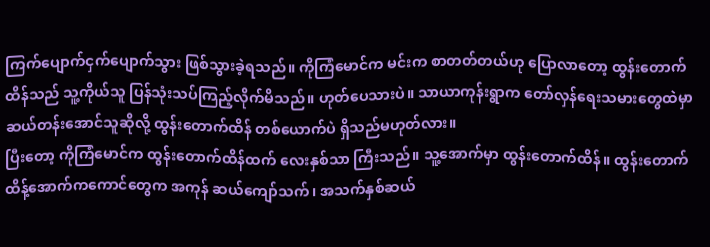ကြက်ပျောက်ငှက်ပျောက်သွား ဖြစ်သွားခဲ့ရသည်။ ကိုကြံမောင်က မင်းက စာတတ်တယ်ဟု ပြောလာတော့ ထွန်းတောက်ထိန်သည် သူ့ကိုယ်သူ ပြန်သုံးသပ်ကြည့်လိုက်မိသည်။ ဟုတ်ပေသားပဲ။ သာယာကုန်းရွာက တော်လှန်ရေးသမားတွေထဲမှာ ဆယ်တန်းအောင်သူဆိုလို့ ထွန်းတောက်ထိန် တစ်ယောက်ပဲ ရှိသည်မဟုတ်လား။
ပြီးတော့ ကိုကြံမောင်က ထွန်းတောက်ထိန်ထက် လေးနှစ်သာ ကြီးသည်။ သူ့အောက်မှာ ထွန်းတောက်ထိန်။ ထွန်းတောက်ထိန့်အောက်ကကောင်တွေက အကုန် ဆယ်ကျော်သက်၊ အသက်နှစ်ဆယ်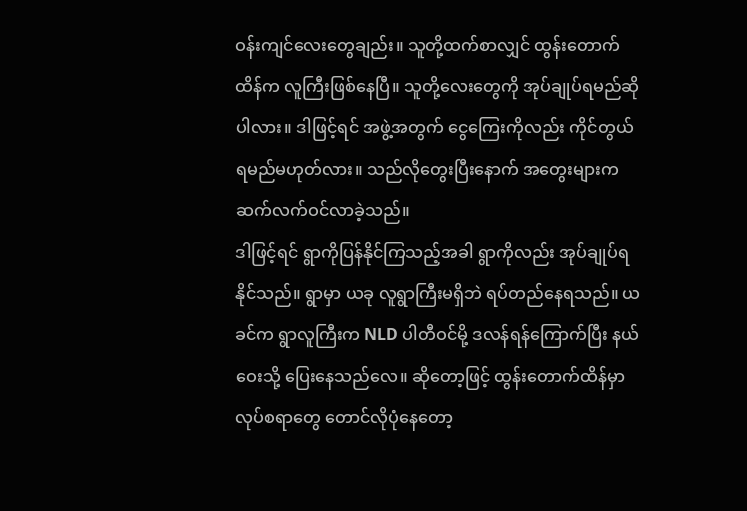ဝန်းကျင်လေးတွေချည်း။ သူတို့ထက်စာလျှင် ထွန်းတောက်ထိန်က လူကြီးဖြစ်နေပြီ။ သူတို့လေးတွေကို အုပ်ချုပ်ရမည်ဆိုပါလား။ ဒါဖြင့်ရင် အဖွဲ့အတွက် ငွေကြေးကိုလည်း ကိုင်တွယ်ရမည်မဟုတ်လား။ သည်လိုတွေးပြီးနောက် အတွေးများက ဆက်လက်ဝင်လာခဲ့သည်။
ဒါဖြင့်ရင် ရွာကိုပြန်နိုင်ကြသည့်အခါ ရွာကိုလည်း အုပ်ချုပ်ရနိုင်သည်။ ရွာမှာ ယခု လူရွာကြီးမရှိဘဲ ရပ်တည်နေရသည်။ ယခင်က ရွာလူကြီးက NLD ပါတီဝင်မို့ ဒလန်ရန်ကြောက်ပြီး နယ်ဝေးသို့ ပြေးနေသည်လေ။ ဆိုတော့ဖြင့် ထွန်းတောက်ထိန်မှာ လုပ်စရာတွေ တောင်လိုပုံနေတော့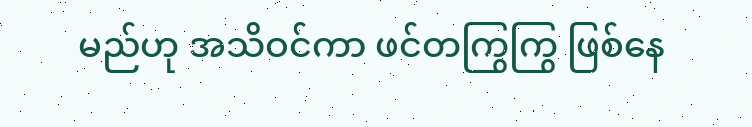မည်ဟု အသိဝင်ကာ ဖင်တကြွကြွ ဖြစ်နေ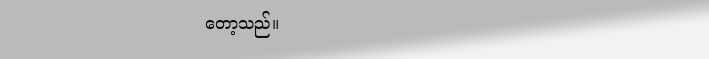တော့သည်။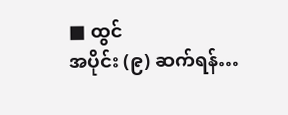■ ထွင်
အပိုင်း (၉) ဆက်ရန်…